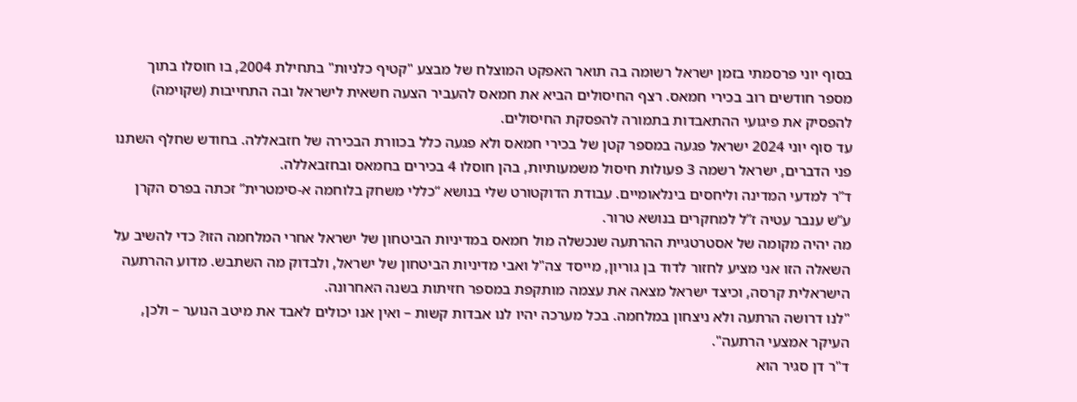בסוף יוני פרסמתי בזמן ישראל רשומה בה תואר האפקט המוצלח של מבצע "קטיף כלניות" בתחילת 2004, בו חוסלו בתוך מספר חודשים רוב בכירי חמאס. רצף החיסולים הביא את חמאס להעביר הצעה חשאית לישראל ובה התחייבות (שקוימה) להפסיק את פיגועי ההתאבדות בתמורה להפסקת החיסולים.
עד סוף יוני 2024 ישראל פגעה במספר קטן של בכירי חמאס ולא פגעה כלל בכוורת הבכירה של חזבאללה. בחודש שחלף השתנו פני הדברים, ישראל רשמה 3 פעולות חיסול משמעותיות, בהן חוסלו 4 בכירים בחמאס ובחזבאללה.
ד”ר למדעי המדינה וליחסים בינלאומיים. עבודת הדוקטורט שלי בנושא “כללי משחק בלוחמה א-סימטרית” זכתה בפרס הקרן ע”ש ענבר עטיה ז”ל למחקרים בנושא טרור.
מה יהיה מקומה של אסטרטגיית ההרתעה שנכשלה מול חמאס במדיניות הביטחון של ישראל אחרי המלחמה הזו? כדי להשיב על השאלה הזו אני מציע לחזור לדוד בן גוריון, מייסד צה"ל ואבי מדיניות הביטחון של ישראל, ולבדוק מה השתבש. מדוע ההרתעה הישראלית קרסה, וכיצד ישראל מצאה את עצמה מותקפת במספר חזיתות בשנה האחרונה.
"לנו דרושה הרתעה ולא ניצחון במלחמה. בכל מערכה יהיו לנו אבדות קשות – ואין אנו יכולים לאבד את מיטב הנוער – ולכן, העיקר אמצעי הרתעה".
ד"ר דן סגיר הוא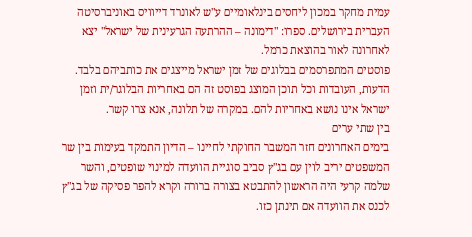עמית מחקר במכון ליחסים בינלאומיים ע"ש לאונרד דייוויס באוניברסיטה העברית בירושלים. ספרו: "דימונה – ההרתעה הגרעינית של ישראל" יצא לאחרונה לאור בהוצאת כרמל.
פוסטים המתפרסמים בבלוגים של זמן ישראל מייצגים את כותביהם בלבד. הדעות, העובדות וכל תוכן המוצג בפוסט זה הם באחריות הבלוגר/ית וזמן ישראל אינו נושא באחריות להם. במקרה של תלונה, אנא צרו קשר.
בין שתי ערים
בימים האחרונים חזר המשבר החוקתי לחיינו – הדיון התמקד בעימות בין שר המשפטים יריב לוין עם בג"ץ סביב סוגיית הוועדה למינוי שופטים, והשר שלמה קרעי היה הראשון להתבטא בצורה ברורה וקרא להפר פסיקה של בג"ץ לכנס את הוועדה אם תינתן כזו.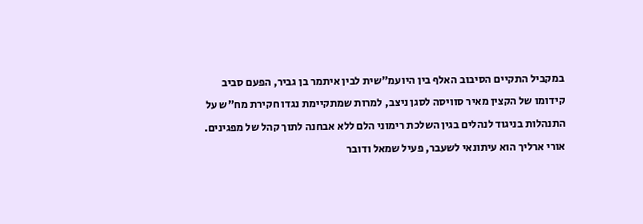במקביל התקיים הסיבוב האלף בין היועמ"שית לבין איתמר בן גביר, הפעם סביב קידומו של הקצין מאיר סוויסה לסגן ניצב, למרות שמתקיימת נגדו חקירת מח"ש על התנהלות בניגוד לנהלים בגין השלכת רימוני הלם ללא אבחנה לתוך קהל של מפגינים.
אורי ארליך הוא עיתונאי לשעבר, פעיל שמאל ודובר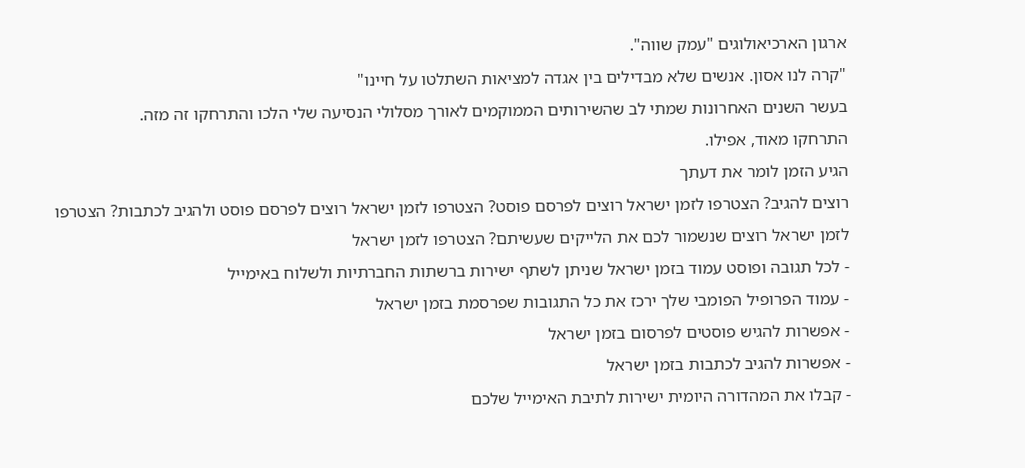ארגון הארכיאולוגים "עמק שווה".
"קרה לנו אסון. אנשים שלא מבדילים בין אגדה למציאות השתלטו על חיינו"
בעשר השנים האחרונות שמתי לב שהשירותים הממוקמים לאורך מסלולי הנסיעה שלי הלכו והתרחקו זה מזה.
התרחקו מאוד, אפילו.
הגיע הזמן לומר את דעתך
רוצים להגיב? הצטרפו לזמן ישראל רוצים לפרסם פוסט? הצטרפו לזמן ישראל רוצים לפרסם פוסט ולהגיב לכתבות? הצטרפו לזמן ישראל רוצים שנשמור לכם את הלייקים שעשיתם? הצטרפו לזמן ישראל
- לכל תגובה ופוסט עמוד בזמן ישראל שניתן לשתף ישירות ברשתות החברתיות ולשלוח באימייל
- עמוד הפרופיל הפומבי שלך ירכז את כל התגובות שפרסמת בזמן ישראל
- אפשרות להגיש פוסטים לפרסום בזמן ישראל
- אפשרות להגיב לכתבות בזמן ישראל
- קבלו את המהדורה היומית ישירות לתיבת האימייל שלכם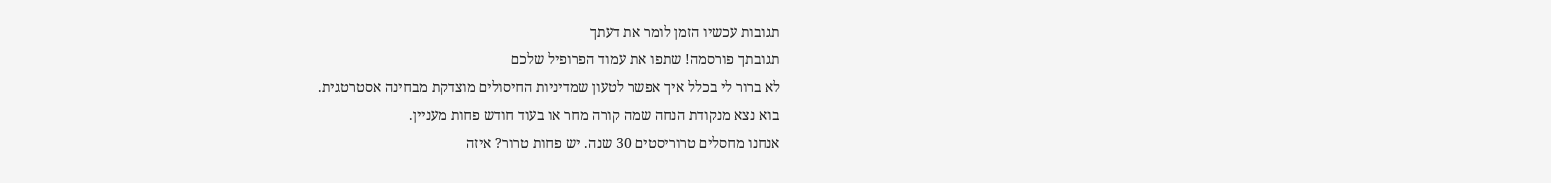תגובות עכשיו הזמן לומר את דעתך
תגובתך פורסמה! שתפו את עמוד הפרופיל שלכם
לא ברור לי בכלל איך אפשר לטעון שמדיניות החיסולים מוצדקת מבחינה אסטרטגית.
בוא נצא מנקודת הנחה שמה קורה מחר או בעוד חודש פחות מעניין.
אנחנו מחסלים טרוריסטים 30 שנה. יש פחות טרור? איזה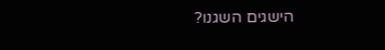הישגים השגנו?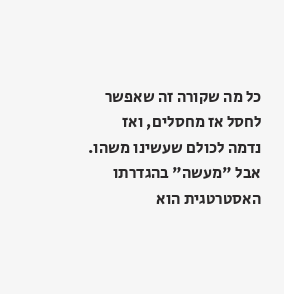כל מה שקורה זה שאפשר לחסל אז מחסלים, ואז נדמה לכולם שעשינו משהו. אבל "מעשה" בהגדרתו האסטרטגית הוא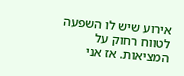אירוע שיש לו השפעה לטווח רחוק על המציאות. אז אני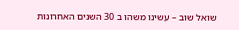שואל שוב – עשינו משהו ב 30 השנים האחרונות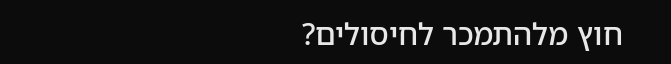חוץ מלהתמכר לחיסולים?